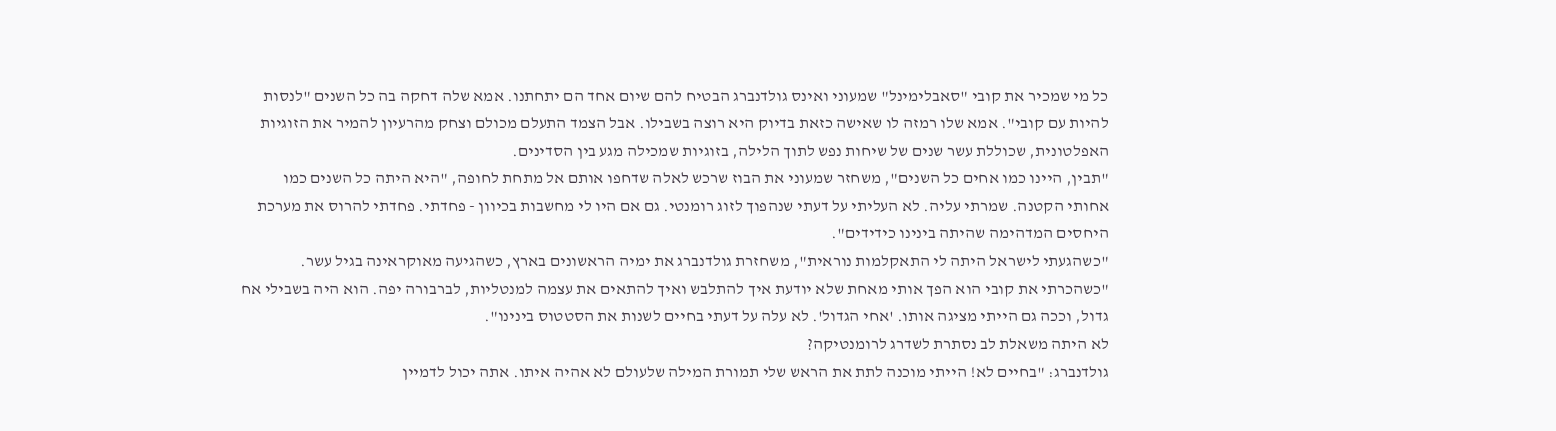כל מי שמכיר את קובי "סאבלימינל" שמעוני ואינס גולדנברג הבטיח להם שיום אחד הם יתחתנו. אמא שלה דחקה בה כל השנים "לנסות להיות עם קובי". אמא שלו רמזה לו שאישה כזאת בדיוק היא רוצה בשבילו. אבל הצמד התעלם מכולם וצחק מהרעיון להמיר את הזוגיות האפלטונית, שכוללת עשר שנים של שיחות נפש לתוך הלילה, בזוגיות שמכילה מגע בין הסדינים.
"תבין, היינו כמו אחים כל השנים", משחזר שמעוני את הבוז שרכש לאלה שדחפו אותם אל מתחת לחופה, "היא היתה כל השנים כמו אחותי הקטנה. שמרתי עליה. לא העליתי על דעתי שנהפוך לזוג רומנטי. גם אם היו לי מחשבות בכיוון - פחדתי. פחדתי להרוס את מערכת היחסים המדהימה שהיתה בינינו כידידים".
"כשהגעתי לישראל היתה לי התאקלמות נוראית", משחזרת גולדנברג את ימיה הראשונים בארץ, כשהגיעה מאוקראינה בגיל עשר. "כשהכרתי את קובי הוא הפך אותי מאחת שלא יודעת איך להתלבש ואיך להתאים את עצמה למנטליות, לברבורה יפה. הוא היה בשבילי אח גדול, וככה גם הייתי מציגה אותו. 'אחי הגדול'. לא עלה על דעתי בחיים לשנות את הסטטוס בינינו".
לא היתה משאלת לב נסתרת לשדרג לרומנטיקה?
גולדנברג: "בחיים לא! הייתי מוכנה לתת את הראש שלי תמורת המילה שלעולם לא אהיה איתו. אתה יכול לדמיין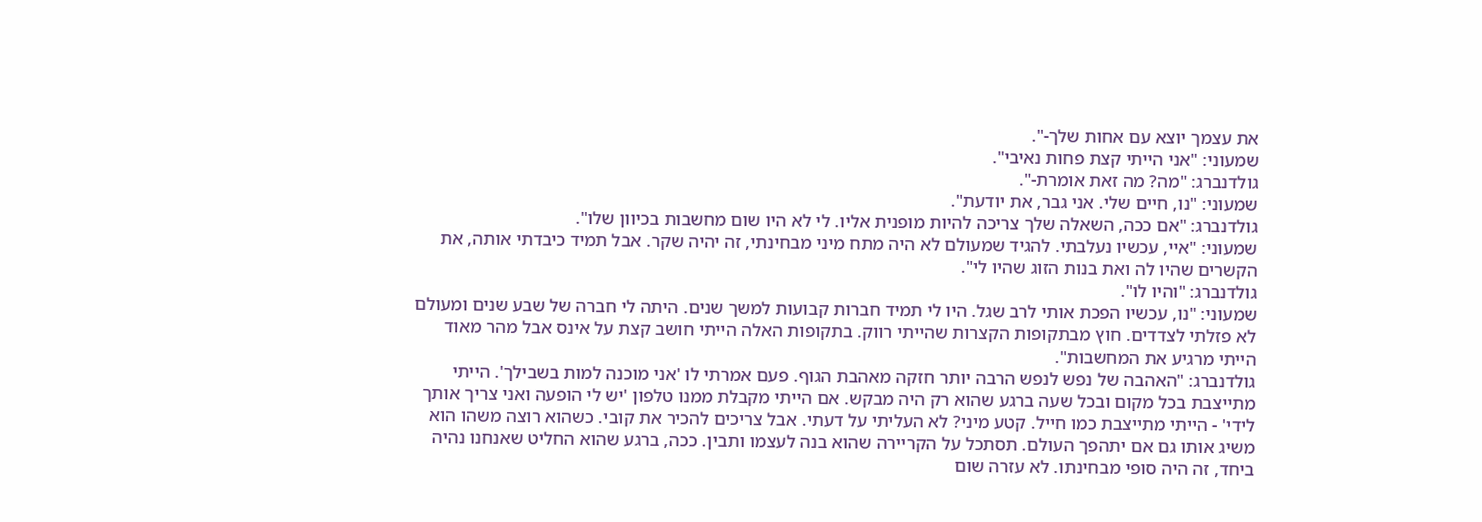את עצמך יוצא עם אחות שלך-".
שמעוני: "אני הייתי קצת פחות נאיבי".
גולדנברג: "מה? מה זאת אומרת-".
שמעוני: "נו, חיים שלי. אני גבר, את יודעת".
גולדנברג: "אם ככה, השאלה שלך צריכה להיות מופנית אליו. לי לא היו שום מחשבות בכיוון שלו".
שמעוני: "איי, עכשיו נעלבתי. להגיד שמעולם לא היה מתח מיני מבחינתי, זה יהיה שקר. אבל תמיד כיבדתי אותה, את הקשרים שהיו לה ואת בנות הזוג שהיו לי".
גולדנברג: "והיו לו".
שמעוני: "נו, עכשיו הפכת אותי לרב שגל. היו לי תמיד חברות קבועות למשך שנים. היתה לי חברה של שבע שנים ומעולם לא פזלתי לצדדים. חוץ מבתקופות הקצרות שהייתי רווק. בתקופות האלה הייתי חושב קצת על אינס אבל מהר מאוד הייתי מרגיע את המחשבות".
גולדנברג: "האהבה של נפש לנפש הרבה יותר חזקה מאהבת הגוף. פעם אמרתי לו 'אני מוכנה למות בשבילך'. הייתי מתייצבת בכל מקום ובכל שעה ברגע שהוא רק היה מבקש. אם הייתי מקבלת ממנו טלפון 'יש לי הופעה ואני צריך אותך לידי' - הייתי מתייצבת כמו חייל. קטע מיני? לא העליתי על דעתי. אבל צריכים להכיר את קובי. כשהוא רוצה משהו הוא משיג אותו גם אם יתהפך העולם. תסתכל על הקריירה שהוא בנה לעצמו ותבין. ככה, ברגע שהוא החליט שאנחנו נהיה ביחד, זה היה סופי מבחינתו. לא עזרה שום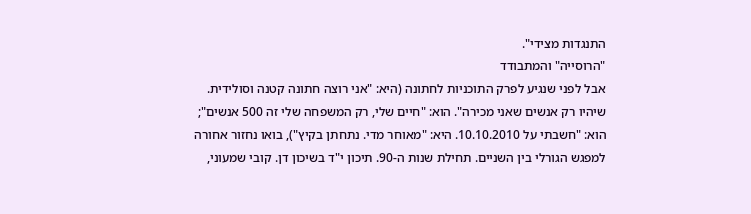התנגדות מצידי".
"הרוסייה" והמתבודד
אבל לפני שנגיע לפרק התוכניות לחתונה (היא: "אני רוצה חתונה קטנה וסולידית. שיהיו רק אנשים שאני מכירה". הוא: "חיים שלי, רק המשפחה שלי זה 500 אנשים"; הוא: "חשבתי על 10.10.2010. היא: "מאוחר מדי. נתחתן בקיץ"), בואו נחזור אחורה למפגש הגורלי בין השניים. תחילת שנות ה-90. תיכון י"ד בשיכון דן. קובי שמעוני,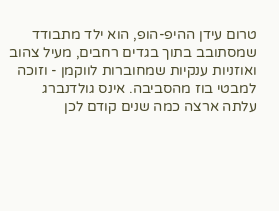טרום עידן ההיפ-הופ, הוא ילד מתבודד שמסתובב בתוך בגדים רחבים, מעיל צהוב ואוזניות ענקיות שמחוברות לווקמן - וזוכה למבטי בוז מהסביבה. אינס גולדנברג עלתה ארצה כמה שנים קודם לכן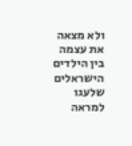ולא מצאה את עצמה בין הילדים הישראלים שלעגו למראה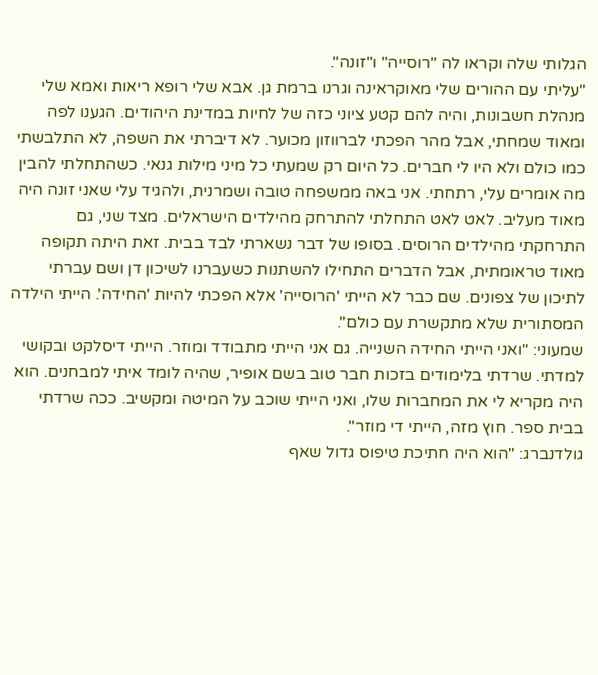הגלותי שלה וקראו לה "רוסייה" ו"זונה".
"עליתי עם ההורים שלי מאוקראינה וגרנו ברמת גן. אבא שלי רופא ריאות ואמא שלי מנהלת חשבונות, והיה להם קטע ציוני כזה של לחיות במדינת היהודים. הגענו לפה ומאוד שמחתי, אבל מהר הפכתי לברווזון מכוער. לא דיברתי את השפה, לא התלבשתי כמו כולם ולא היו לי חברים. כל היום רק שמעתי כל מיני מילות גנאי. כשהתחלתי להבין מה אומרים עלי, רתחתי. אני באה ממשפחה טובה ושמרנית, ולהגיד עלי שאני זונה היה מאוד מעליב. לאט לאט התחלתי להתרחק מהילדים הישראלים. מצד שני, גם התרחקתי מהילדים הרוסים. בסופו של דבר נשארתי לבד בבית. זאת היתה תקופה מאוד טראומתית, אבל הדברים התחילו להשתנות כשעברנו לשיכון דן ושם עברתי לתיכון של צפונים. שם כבר לא הייתי 'הרוסייה' אלא הפכתי להיות 'החידה'. הייתי הילדה המסתורית שלא מתקשרת עם כולם".
שמעוני: "ואני הייתי החידה השנייה. גם אני הייתי מתבודד ומוזר. הייתי דיסלקט ובקושי למדתי. שרדתי בלימודים בזכות חבר טוב בשם אופיר, שהיה לומד איתי למבחנים. הוא היה מקריא לי את המחברות שלו, ואני הייתי שוכב על המיטה ומקשיב. ככה שרדתי בבית ספר. חוץ מזה, הייתי די מוזר".
גולדנברג: "הוא היה חתיכת טיפוס גדול שאף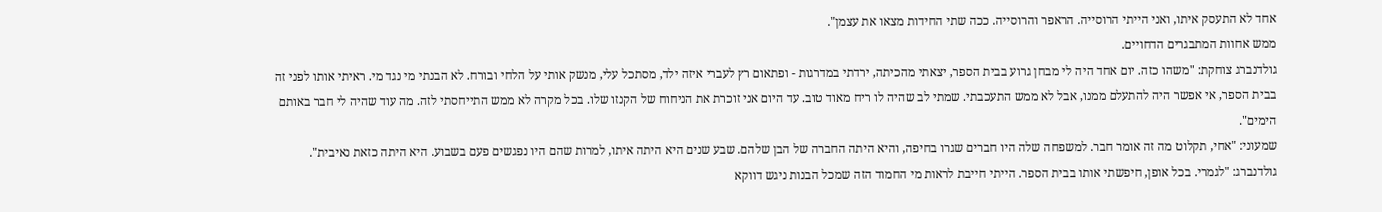אחד לא התעסק איתו, ואני הייתי הרוסייה. הראפר והרוסייה. ככה שתי החידות מצאו את עצמן".
ממש אחוות המתבגרים הדחויים.
גולדנברג צוחקת: "משהו כזה. יום אחד היה לי מבחן גרוע בבית הספר, יצאתי מהכיתה, ירדתי במדרגות - ופתאום רץ לעברי איזה ילד, מסתכל עלי, מנשק אותי על הלחי ובורח. לא הבנתי מי נגד מי. ראיתי אותו לפני זה בבית הספר, אי אפשר היה להתעלם ממנו, אבל לא ממש התעכבתי. שמתי לב שהיה לו ריח מאוד טוב. עד היום אני זוכרת את הניחוח של הקנזו שלו. בכל מקרה לא ממש התייחסתי לזה. מה עוד שהיה לי חבר באותם הימים".
שמעוני: "אחי, תקלוט מה זה אומר חבר. למשפחה שלה היו חברים שגרו בחיפה, והיא היתה החברה של הבן שלהם. שבע שנים היא היתה איתו, למרות שהם היו נפגשים פעם בשבוע. היא היתה כזאת נאיבית".
גולדנברג: "לגמרי. בכל אופן, חיפשתי אותו בבית הספר. הייתי חייבת לראות מי החמוד הזה שמכל הבנות ניגש דווקא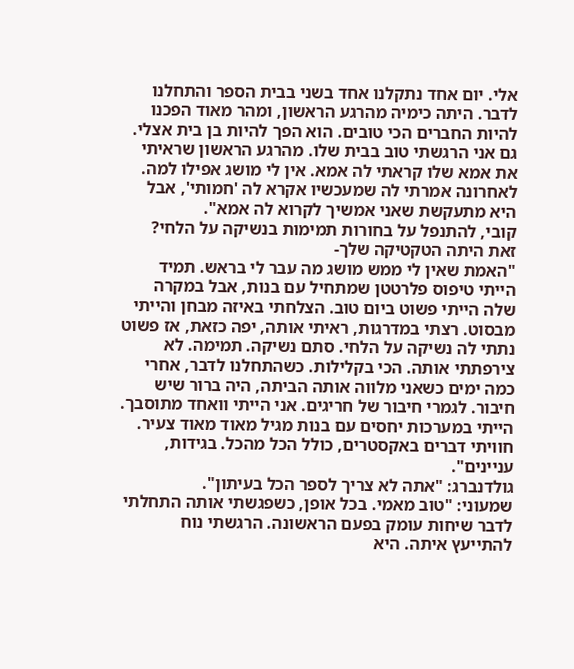אלי. יום אחד נתקלנו אחד בשני בבית הספר והתחלנו לדבר. היתה כימיה מהרגע הראשון, ומהר מאוד הפכנו להיות החברים הכי טובים. הוא הפך להיות בן בית אצלי. גם אני הרגשתי טוב בבית שלו. מהרגע הראשון שראיתי את אמא שלו קראתי לה אמא. אין לי מושג אפילו למה. לאחרונה אמרתי לה שמעכשיו אקרא לה 'חמותי', אבל היא מתעקשת שאני אמשיך לקרוא לה אמא".
קובי, להתנפל על בחורות תמימות בנשיקה על הלחי? זאת היתה הטקטיקה שלך-
"האמת שאין לי ממש מושג מה עבר לי בראש. תמיד הייתי טיפוס פלרטטן שמתחיל עם בנות, אבל במקרה שלה הייתי פשוט ביום טוב. הצלחתי באיזה מבחן והייתי מבסוט. רצתי במדרגות, ראיתי אותה, יפה כזאת, אז פשוט נתתי לה נשיקה על הלחי. סתם נשיקה. תמימה. לא צירפתתי אותה. הכי בקלילות. כשהתחלנו לדבר, אחרי כמה ימים כשאני מלווה אותה הביתה, היה ברור שיש חיבור. לגמרי חיבור של חריגים. אני הייתי וואחד מתוסבך. הייתי במערכות יחסים עם בנות מגיל מאוד מאוד צעיר. חוויתי דברים באקסטרים, כולל הכל מהכל. בגידות, עניינים".
גולדנברג: "אתה לא צריך לספר הכל בעיתון".
שמעוני: "טוב מאמי. בכל אופן, כשפגשתי אותה התחלתי לדבר שיחות עומק בפעם הראשונה. הרגשתי נוח להתייעץ איתה. היא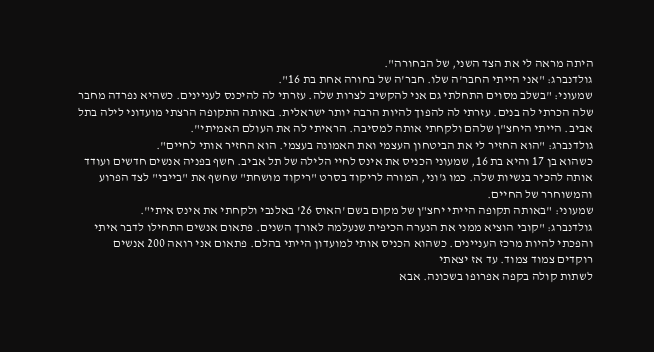היתה מראה לי את הצד השני, של הבחורה".
גולדנברג: "אני הייתי החבר'ה שלו. חבר'ה של בחורה אחת בת 16".
שמעוני: "בשלב מסוים התחלתי גם אני להקשיב לצרות שלה. עזרתי לה להיכנס לעניינים. כשהיא נפרדה מחבר שלה הכרתי לה בנים. עזרתי לה להפוך להיות הרבה יותר ישראלית. באותה התקופה הרצתי מועדוני לילה בתל אביב. הייתי היחצ"ן שלהם ולקחתי אותה למסיבה. הראיתי לה את העולם האמיתי".
גולדנברג: "הוא החזיר לי את הביטחון העצמי ואת האמונה בעצמי. הוא החזיר אותי לחיים".
כשהוא בן 17 והיא בת 16, שמעוני הכניס את אינס לחיי הלילה של תל אביב. חשף בפניה אנשים חדשים ועודד אותה להכיר בנשיות שלה. כמו ג'וני, המורה לריקוד בסרט "ריקוד מושחת" שחשף את "בייבי" לצד הפרוע והמשוחרר של החיים.
שמעוני: "באותה תקופה הייתי יחצ"ן של מקום בשם 'האוס 26' באלנבי ולקחתי את אינס איתי".
גולדנברג: "קובי הוציא ממני את הנערה הכיפית שנעלמה לאורך השנים. פתאום אנשים התחילו לדבר איתי והפכתי להיות מרכז העניינים. כשהוא הכניס אותי למועדון הייתי בהלם. פתאום אני רואה 200 אנשים רוקדים צמוד צמוד. עד אז יצאתי
לשתות קולה בקפה אפרופו בשכונה. אבא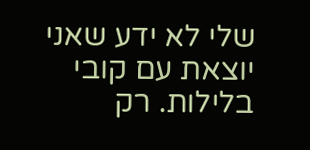שלי לא ידע שאני יוצאת עם קובי בלילות. רק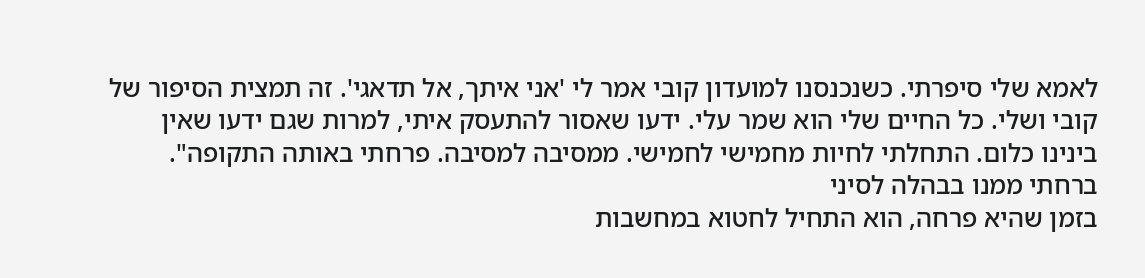לאמא שלי סיפרתי. כשנכנסנו למועדון קובי אמר לי 'אני איתך, אל תדאגי'. זה תמצית הסיפור של קובי ושלי. כל החיים שלי הוא שמר עלי. ידעו שאסור להתעסק איתי, למרות שגם ידעו שאין בינינו כלום. התחלתי לחיות מחמישי לחמישי. ממסיבה למסיבה. פרחתי באותה התקופה".
ברחתי ממנו בבהלה לסיני
בזמן שהיא פרחה, הוא התחיל לחטוא במחשבות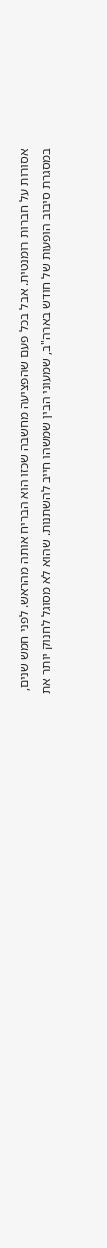אסורות על חברות רומנטית. אבל בכל פעם שהפציעה מחשבה שכזו הוא הבריח אותה מהראש. לפני חמש שנים, במסגרת סיבוב הופעות של חודש בארה"ב, שמעוני הבין שמשהו חייב להשתנות. שהוא לא מסוגל לחנוק יותר את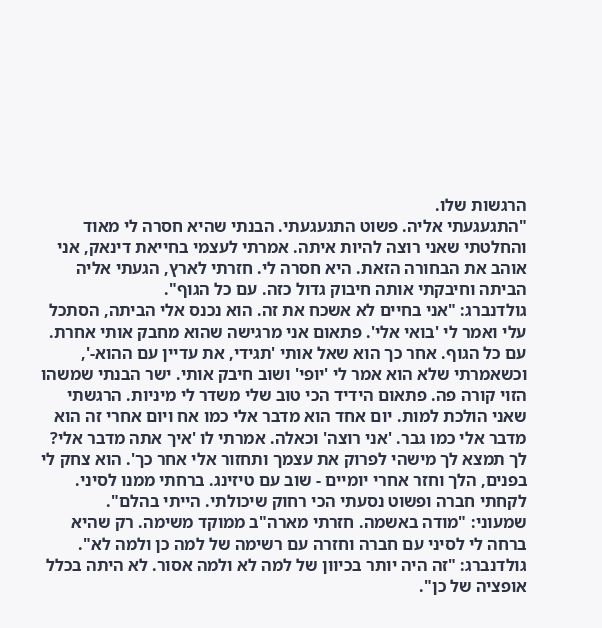הרגשות שלו.
"התגעגעתי אליה. פשוט התגעגעתי. הבנתי שהיא חסרה לי מאוד והחלטתי שאני רוצה להיות איתה. אמרתי לעצמי בחייאת דינאק, אני אוהב את הבחורה הזאת. היא חסרה לי. חזרתי לארץ, הגעתי אליה הביתה וחיבקתי אותה חיבוק גדול כזה. עם כל הגוף".
גולדנברג: "אני בחיים לא אשכח את זה. הוא נכנס אלי הביתה, הסתכל עלי ואמר לי 'בואי אלי'. פתאום אני מרגישה שהוא מחבק אותי אחרת. עם כל הגוף. אחר כך הוא שאל אותי 'תגידי, את עדיין עם ההוא-', וכשאמרתי שלא הוא אמר לי 'יופי' ושוב חיבק אותי. ישר הבנתי שמשהו הזוי קורה פה. פתאום הידיד הכי טוב שלי משדר לי מיניות. הרגשתי שאני הולכת למות. יום אחד הוא מדבר אלי כמו אח ויום אחרי זה הוא מדבר אלי כמו גבר. 'אני רוצה' וכאלה. אמרתי לו 'איך אתה מדבר אלי? לך תמצא לך מישהי לפרוק את עצמך ותחזור אלי אחר כך'. הוא צחק לי בפנים, הלך וחזר אחרי יומיים - שוב עם טיזינג. ברחתי ממנו לסיני. לקחתי חברה ופשוט נסעתי הכי רחוק שיכולתי. הייתי בהלם".
שמעוני: "מודה באשמה. חזרתי מארה"ב ממוקד משימה. רק שהיא ברחה לי לסיני עם חברה וחזרה עם רשימה של למה כן ולמה לא".
גולדנברג: "זה היה יותר בכיוון של למה לא ולמה אסור. לא היתה בכלל אופציה של כן".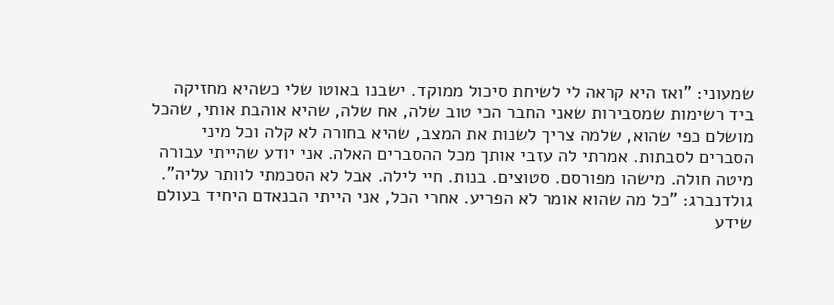שמעוני: "ואז היא קראה לי לשיחת סיכול ממוקד. ישבנו באוטו שלי כשהיא מחזיקה ביד רשימות שמסבירות שאני החבר הכי טוב שלה, אח שלה, שהיא אוהבת אותי, שהכל מושלם כפי שהוא, שלמה צריך לשנות את המצב, שהיא בחורה לא קלה וכל מיני הסברים לסבתות. אמרתי לה עזבי אותך מכל ההסברים האלה. אני יודע שהייתי עבורה מיטה חולה. מישהו מפורסם. סטוצים. בנות. חיי לילה. אבל לא הסכמתי לוותר עליה".
גולדנברג: "כל מה שהוא אומר לא הפריע. אחרי הכל, אני הייתי הבנאדם היחיד בעולם שידע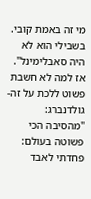מי זה באמת קובי. בשבילי הוא לא היה סאבלימינל".
אז למה לא חשבת פשוט ללכת על זה-
גולדנברג: "מהסיבה הכי פשוטה בעולם: פחדתי לאבד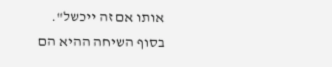אותו אם זה ייכשל".
בסוף השיחה ההיא הם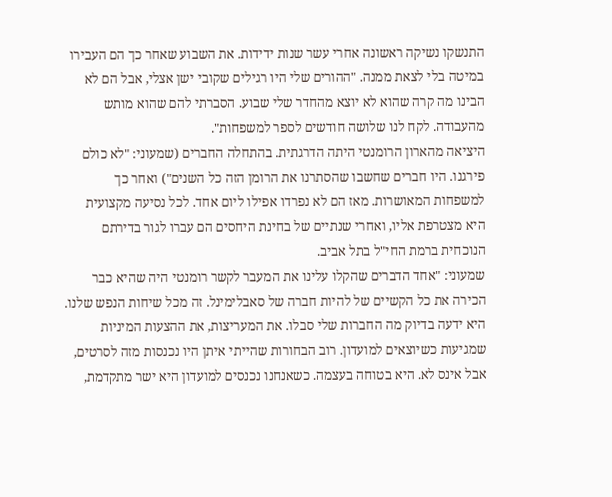התנשקו נשיקה ראשונה אחרי עשר שנות ידידות. את השבוע שאחר כך הם העבירו במיטה בלי לצאת ממנה. "ההורים שלי היו רגילים שקובי ישן אצלי, אבל הם לא הבינו מה קרה שהוא לא יוצא מהחדר שלי שבוע. הסברתי להם שהוא מותש מהעבודה. לקח לנו שלושה חודשים לספר למשפחות".
היציאה מהארון הרומנטי היתה הדרגתית. בהתחלה החברים (שמעוני: "לא כולם פירגנו. היו חברים שחשבו שהסתרנו את הרומן הזה כל השנים") ואחר כך למשפחות המאושרות. מאז הם לא נפרדו אפילו ליום אחד. לכל נסיעה מקצועית היא מצטרפת אליו, ואחרי שנתיים של בחינת היחסים הם עברו לגור בדירתם הנוכחית ברמת החי"ל בתל אביב.
שמעוני: "אחד הדברים שהקלו עלינו את המעבר לקשר רומנטי היה שהיא כבר הכירה את כל הקשיים של להיות חברה של סאבלימינל. זה מכל שיחות הנפש שלנו. היא ידעה בדיוק מה החברות שלי סבלו. את המעריצות, את ההצעות המיניות שמגיעות כשיוצאים למועדון. רוב הבחורות שהייתי איתן היו נכנסות מזה לסרטים, אבל אינס לא. היא בטוחה בעצמה. כשאנחנו נכנסים למועדון היא ישר מתקדמת,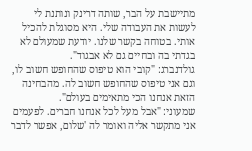מתיישבת על הבר, שותה דרינק ונותנת לי לעשות את העבודה שלי. היא מסוגלת להכיל אותי. בטוחה בקשר שלנו. יודעת שמעולם לא בגדתי בה ובחיים גם לא אבגוד".
גולדנברג: "קובי הוא טיפוס שהחופש חשוב לו, וגם אני טיפוס שהחופש חשוב לה. מהבחינה הזאת אנחנו הכי מתאימים בעולם".
שמעוני: "אבל מעל לכל אנחנו חברים. לפעמים אני מתקשר אליה ואומר לה 'שלום, אפשר לדבר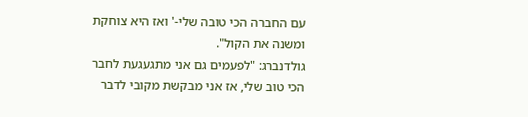עם החברה הכי טובה שלי-' ואז היא צוחקת ומשנה את הקול".
גולדנברג: "לפעמים גם אני מתגעגעת לחבר הכי טוב שלי, אז אני מבקשת מקובי לדבר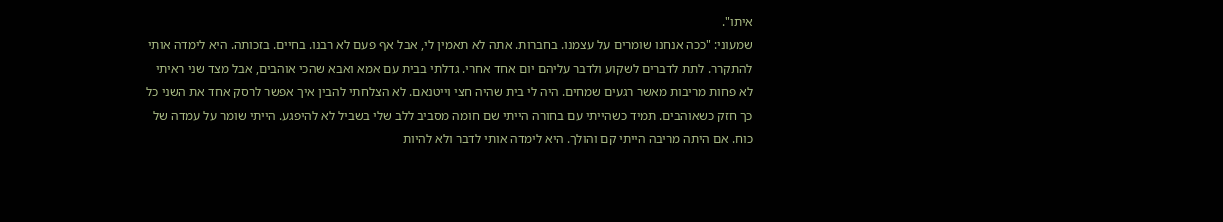איתו".
שמעוני: "ככה אנחנו שומרים על עצמנו. בחברות. אתה לא תאמין לי, אבל אף פעם לא רבנו. בחיים. בזכותה. היא לימדה אותי להתקרר. לתת לדברים לשקוע ולדבר עליהם יום אחד אחרי. גדלתי בבית עם אמא ואבא שהכי אוהבים, אבל מצד שני ראיתי לא פחות מריבות מאשר רגעים שמחים. היה לי בית שהיה חצי וייטנאם. לא הצלחתי להבין איך אפשר לרסק אחד את השני כל כך חזק כשאוהבים. תמיד כשהייתי עם בחורה הייתי שם חומה מסביב ללב שלי בשביל לא להיפגע. הייתי שומר על עמדה של כוח. אם היתה מריבה הייתי קם והולך. היא לימדה אותי לדבר ולא להיות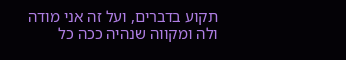תקוע בדברים, ועל זה אני מודה ולה ומקווה שנהיה ככה כל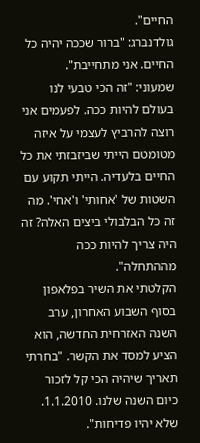החיים".
גולדנברג: "ברור שככה יהיה כל החיים. אני מתחייבת".
שמעוני: "זה הכי טבעי לנו בעולם להיות ככה. לפעמים אני רוצה להרביץ לעצמי על איזה מטומטם הייתי שביזבזתי את כל החיים בלעדיה. הייתי תקוע עם השטות של 'אחותי' ו'אחי'. מה זה כל הבלבולי ביצים האלה? זה היה צריך להיות ככה מההתחלה".
הקלטתי את השיר בפלאפון
בסוף השבוע האחרון, ערב השנה האזרחית החדשה, הוא הציע למסד את הקשר. "בחרתי תאריך שיהיה הכי קל לזכור כיום השנה שלנו. 1.1.2010. שלא יהיו פדיחות".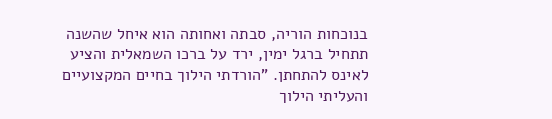בנוכחות הוריה, סבתה ואחותה הוא איחל שהשנה תתחיל ברגל ימין, ירד על ברכו השמאלית והציע לאינס להתחתן. "הורדתי הילוך בחיים המקצועיים והעליתי הילוך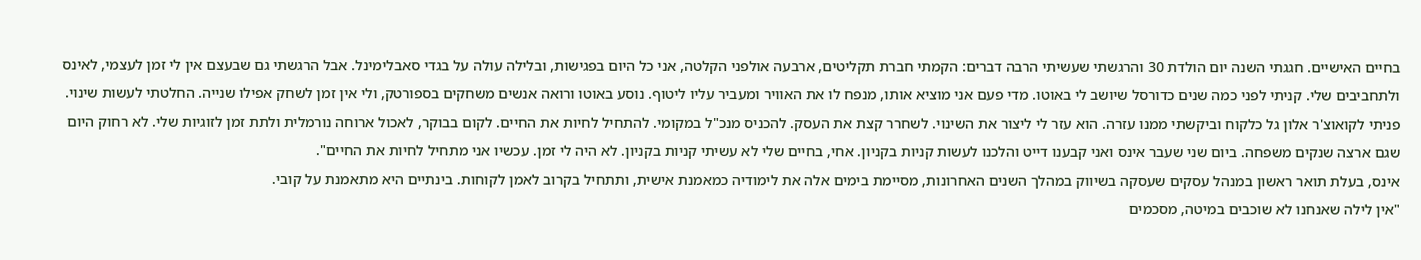בחיים האישיים. חגגתי השנה יום הולדת 30 והרגשתי שעשיתי הרבה דברים: הקמתי חברת תקליטים, ארבעה אולפני הקלטה, אני כל היום בפגישות, ובלילה עולה על בגדי סאבלימינל. אבל הרגשתי גם שבעצם אין לי זמן לעצמי, לאינס ולתחביבים שלי. קניתי לפני כמה שנים כדורסל שיושב לי באוטו. מדי פעם אני מוציא אותו, מנפח לו את האוויר ומעביר עליו ליטוף. נוסע באוטו ורואה אנשים משחקים בספורטק, ולי אין זמן לשחק אפילו שנייה. החלטתי לעשות שינוי. פניתי לקואוצ'ר אלון גל כלקוח וביקשתי ממנו עזרה. הוא עזר לי ליצור את השינוי. לשחרר קצת את העסק. להכניס מנכ"ל במקומי. להתחיל לחיות את החיים. לקום בבוקר, לאכול ארוחה נורמלית ולתת זמן לזוגיות שלי. לא רחוק היום שגם ארצה שנקים משפחה. ביום שני שעבר אינס ואני קבענו דייט והלכנו לעשות קניות בקניון. אחי, בחיים שלי לא עשיתי קניות בקניון. לא היה לי זמן. עכשיו אני מתחיל לחיות את החיים".
אינס, בעלת תואר ראשון במנהל עסקים שעסקה בשיווק במהלך השנים האחרונות, מסיימת בימים אלה את לימודיה כמאמנת אישית, ותתחיל בקרוב לאמן לקוחות. בינתיים היא מתאמנת על קובי.
"אין לילה שאנחנו לא שוכבים במיטה, מסכמים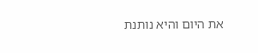את היום והיא נותנת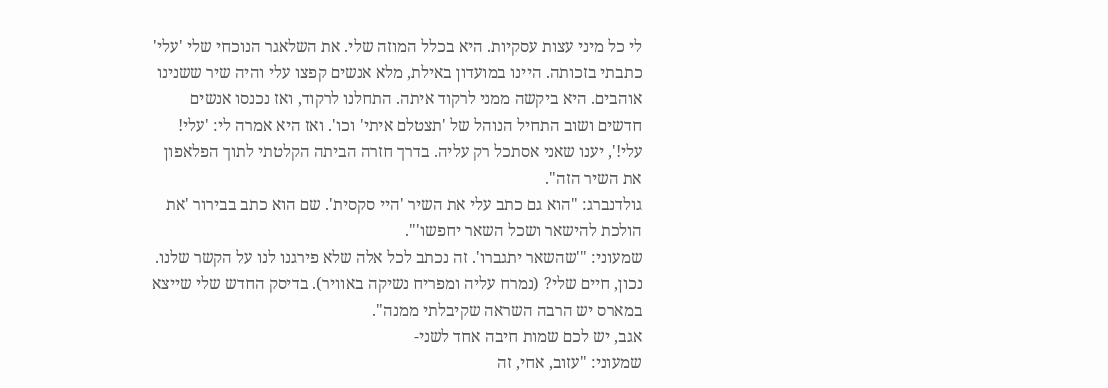לי כל מיני עצות עסקיות. היא בכלל המוזה שלי. את השלאגר הנוכחי שלי 'עלי' כתבתי בזכותה. היינו במועדון באילת, מלא אנשים קפצו עלי והיה שיר ששנינו אוהבים. היא ביקשה ממני לרקוד איתה. התחלנו לרקוד, ואז נכנסו אנשים חדשים ושוב התחיל הנוהל של 'תצטלם איתי' וכו'. ואז היא אמרה לי: 'עלי! עלי!', יענו שאני אסתכל רק עליה. בדרך חזרה הביתה הקלטתי לתוך הפלאפון את השיר הזה".
גולדנברג: "הוא גם כתב עלי את השיר 'היי סקסית'. שם הוא כתב בבירור 'את הולכת להישאר ושכל השאר יחפשו'".
שמעוני: "'שהשאר יתגברו'. זה נכתב לכל אלה שלא פירגנו לנו על הקשר שלנו. נכון, חיים שלי? (נמרח עליה ומפריח נשיקה באוויר). בדיסק החדש שלי שייצא במארס יש הרבה השראה שקיבלתי ממנה".
אגב, יש לכם שמות חיבה אחד לשני-
שמעוני: "עזוב, אחי, זה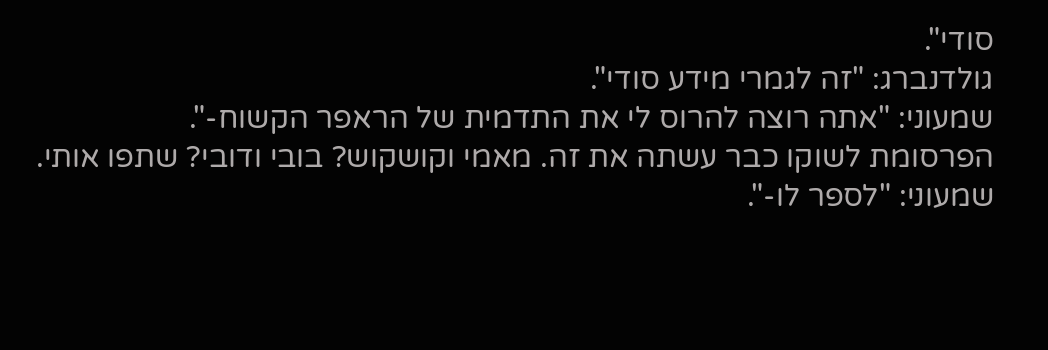סודי".
גולדנברג: "זה לגמרי מידע סודי".
שמעוני: "אתה רוצה להרוס לי את התדמית של הראפר הקשוח-".
הפרסומת לשוקו כבר עשתה את זה. מאמי וקושקוש? בובי ודובי? שתפו אותי.
שמעוני: "לספר לו-".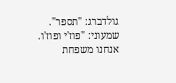גולדברג: "תספר".
שמעוני: "פוז'י ופוז'ו. אנחנו משפחת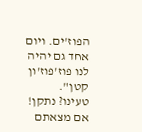הפוז'ים. ויום אחד גם יהיה לנו פוז'פוז'ון קטן".
טעינו? נתקן! אם מצאתם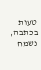טעות בכתבה, נשמח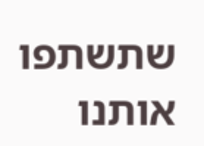שתשתפו אותנו